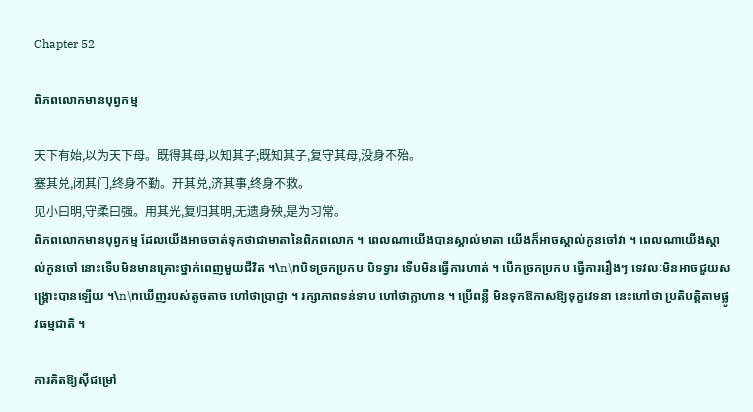Chapter 52

ពិភពលោកមានបុព្វកម្ម

天下有始,以为天下母。既得其母,以知其子;既知其子,复守其母,没身不殆。
塞其兑,闭其门,终身不勤。开其兑,济其事,终身不救。
见小曰明,守柔曰强。用其光,复归其明,无遗身殃,是为习常。
ពិភពលោកមានបុព្វកម្ម ដែលយើងអាចចាត់ទុកថាជាមាតានៃពិភពលោក ។ ពេលណាយើងបានស្គាល់មាតា យើងក៏អាចស្គាល់កូនចៅវា ។ ពេលណាយើងស្គាល់កូនចៅ នោះទើបមិនមានគ្រោះថ្នាក់ពេញមួយជីវិត ។\n\nបិទច្រកប្រកប បិទទ្វារ ទើបមិនធ្វើការហាត់ ។ បើកច្រកប្រកប ធ្វើការរឿងៗ ទេវលៈមិនអាចជួយសង្គ្រោះបានឡើយ ។\n\nឃើញរបស់តូចតាច ហៅថាប្រាជ្ញា ។ រក្សាភាពទន់ទាប ហៅថាក្លាហាន ។ ប្រើពន្លឺ មិនទុកឱកាសឱ្យទុក្ខវេទនា នេះហៅថា ប្រតិបត្តិតាមផ្លូវធម្មជាតិ ។

ការគិតឱ្យស៊ីជម្រៅ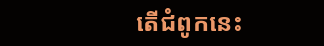តើជំពូកនេះ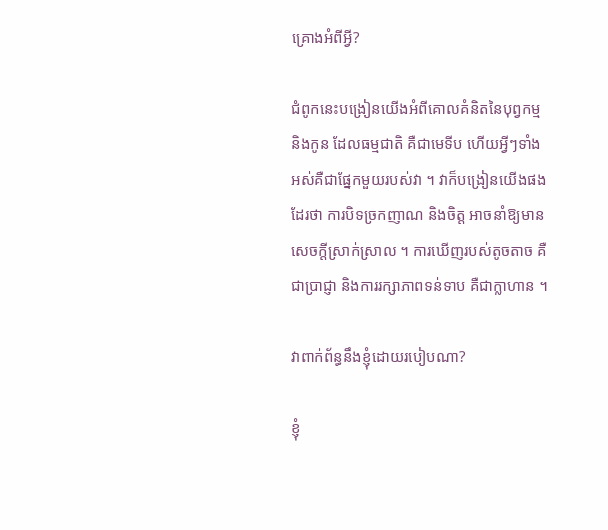គ្រោងអំពីអ្វី?

ជំពូកនេះបង្រៀនយើងអំពីគោលគំនិតនៃបុព្វកម្ម និងកូន ដែលធម្មជាតិ គឺជាមេទីប ហើយអ្វីៗទាំងអស់គឺជាផ្នែកមួយរបស់វា ។ វាក៏បង្រៀនយើងផងដែរថា ការបិទច្រកញាណ និងចិត្ត អាចនាំឱ្យមានសេចក្តីស្រាក់ស្រាល ។ ការឃើញរបស់តូចតាច គឺជាប្រាជ្ញា និងការរក្សាភាពទន់ទាប គឺជាក្លាហាន ។

វាពាក់ព័ន្ធនឹងខ្ញុំដោយរបៀបណា?

ខ្ញុំ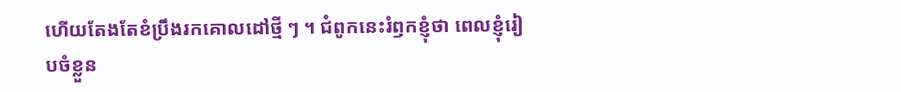ហើយតែងតែខំប្រឹងរកគោលដៅថ្មី ៗ ។ ជំពូកនេះរំឭកខ្ញុំថា ពេលខ្ញុំរៀបចំខ្លួន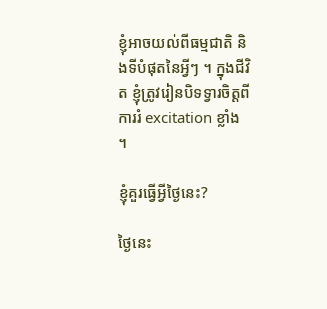ខ្ញុំអាចយល់ពីធម្មជាតិ និងទីបំផុតនៃអ្វីៗ ។ ក្នុងជីវិត ខ្ញុំត្រូវរៀនបិទទ្វារចិត្តពីការរំ excitation ខ្លាំង ។

ខ្ញុំគួរធ្វើអ្វីថ្ងៃនេះ?

ថ្ងៃនេះ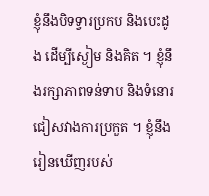ខ្ញុំនឹងបិទទ្វារប្រកប និងបេះដូង ដើម្បីស្ងៀម និងគិត ។ ខ្ញុំនឹងរក្សាភាពទន់ទាប និងទំនោរ ជៀសវាងការប្រកួត ។ ខ្ញុំនឹងរៀនឃើញរបស់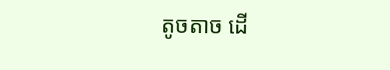តូចតាច ដើ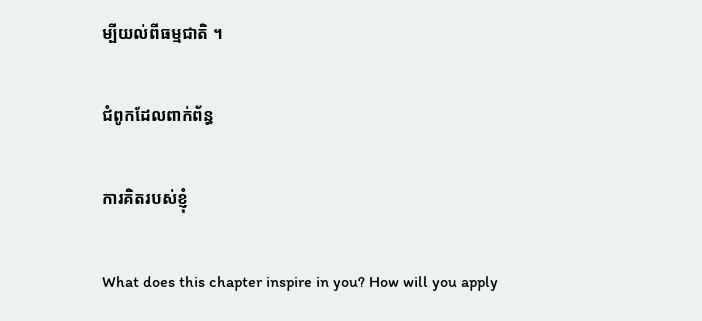ម្បីយល់ពីធម្មជាតិ ។

ជំពូកដែលពាក់ព័ន្ធ

ការគិតរបស់ខ្ញុំ

What does this chapter inspire in you? How will you apply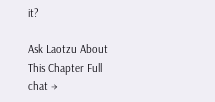it?

Ask Laotzu About This Chapter Full chat →